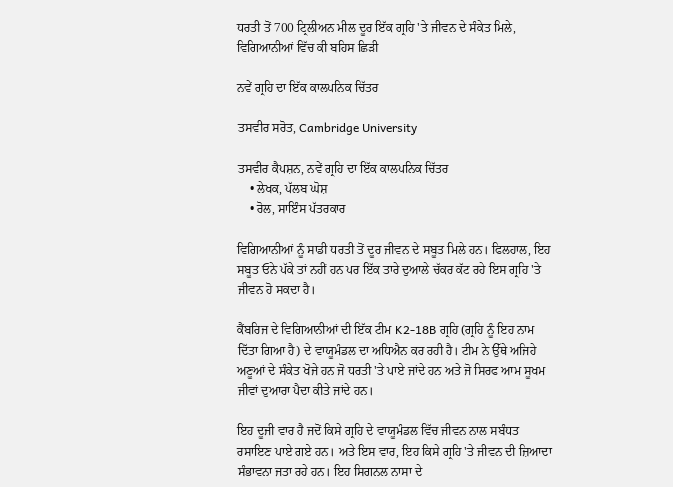ਧਰਤੀ ਤੋਂ 700 ਟ੍ਰਿਲੀਅਨ ਮੀਲ ਦੂਰ ਇੱਕ ਗ੍ਰਹਿ 'ਤੇ ਜੀਵਨ ਦੇ ਸੰਕੇਤ ਮਿਲੇ, ਵਿਗਿਆਨੀਆਂ ਵਿੱਚ ਕੀ ਬਹਿਸ ਛਿੜੀ

ਨਵੇਂ ਗ੍ਰਹਿ ਦਾ ਇੱਕ ਕਾਲਪਨਿਕ ਚਿੱਤਰ

ਤਸਵੀਰ ਸਰੋਤ, Cambridge University

ਤਸਵੀਰ ਕੈਪਸ਼ਨ, ਨਵੇਂ ਗ੍ਰਹਿ ਦਾ ਇੱਕ ਕਾਲਪਨਿਕ ਚਿੱਤਰ
    • ਲੇਖਕ, ਪੱਲਬ ਘੋਸ਼
    • ਰੋਲ, ਸਾਇੰਸ ਪੱਤਰਕਾਰ

ਵਿਗਿਆਨੀਆਂ ਨੂੰ ਸਾਡੀ ਧਰਤੀ ਤੋਂ ਦੂਰ ਜੀਵਨ ਦੇ ਸਬੂਤ ਮਿਲੇ ਹਨ। ਫਿਲਹਾਲ, ਇਹ ਸਬੂਤ ਓਨੇ ਪੱਕੇ ਤਾਂ ਨਹੀਂ ਹਨ ਪਰ ਇੱਕ ਤਾਰੇ ਦੁਆਲੇ ਚੱਕਰ ਕੱਟ ਰਹੇ ਇਸ ਗ੍ਰਹਿ 'ਤੇ ਜੀਵਨ ਹੋ ਸਕਦਾ ਹੈ।

ਕੈਂਬਰਿਜ ਦੇ ਵਿਗਿਆਨੀਆਂ ਦੀ ਇੱਕ ਟੀਮ K2-18B ਗ੍ਰਹਿ (ਗ੍ਰਹਿ ਨੂੰ ਇਹ ਨਾਮ ਦਿੱਤਾ ਗਿਆ ਹੈ) ਦੇ ਵਾਯੂਮੰਡਲ ਦਾ ਅਧਿਐਨ ਕਰ ਰਹੀ ਹੈ। ਟੀਮ ਨੇ ਉੱਥੇ ਅਜਿਹੇ ਅਣੂਆਂ ਦੇ ਸੰਕੇਤ ਖੋਜੇ ਹਨ ਜੋ ਧਰਤੀ 'ਤੇ ਪਾਏ ਜਾਂਦੇ ਹਨ ਅਤੇ ਜੋ ਸਿਰਫ ਆਮ ਸੂਖਮ ਜੀਵਾਂ ਦੁਆਰਾ ਪੈਦਾ ਕੀਤੇ ਜਾਂਦੇ ਹਨ।

ਇਹ ਦੂਜੀ ਵਾਰ ਹੈ ਜਦੋਂ ਕਿਸੇ ਗ੍ਰਹਿ ਦੇ ਵਾਯੂਮੰਡਲ ਵਿੱਚ ਜੀਵਨ ਨਾਲ ਸਬੰਧਤ ਰਸਾਇਣ ਪਾਏ ਗਏ ਹਨ। ਅਤੇ ਇਸ ਵਾਰ, ਇਹ ਕਿਸੇ ਗ੍ਰਹਿ 'ਤੇ ਜੀਵਨ ਦੀ ਜ਼ਿਆਦਾ ਸੰਭਾਵਨਾ ਜਤਾ ਰਹੇ ਹਨ। ਇਹ ਸਿਗਨਲ ਨਾਸਾ ਦੇ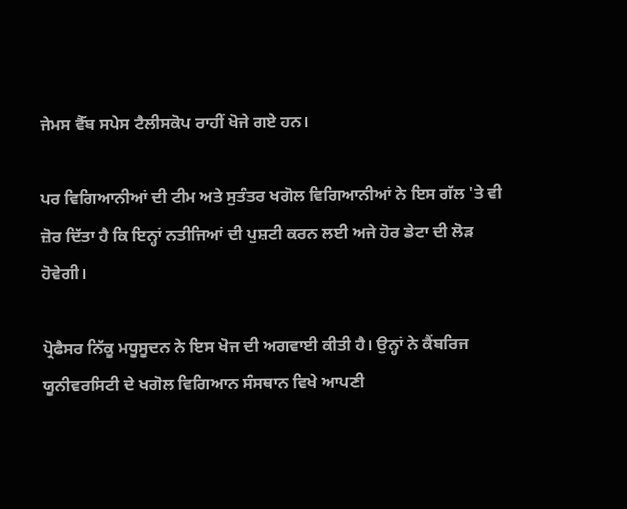ਜੇਮਸ ਵੈੱਬ ਸਪੇਸ ਟੈਲੀਸਕੋਪ ਰਾਹੀਂ ਖੋਜੇ ਗਏ ਹਨ।

ਪਰ ਵਿਗਿਆਨੀਆਂ ਦੀ ਟੀਮ ਅਤੇ ਸੁਤੰਤਰ ਖਗੋਲ ਵਿਗਿਆਨੀਆਂ ਨੇ ਇਸ ਗੱਲ 'ਤੇ ਵੀ ਜ਼ੋਰ ਦਿੱਤਾ ਹੈ ਕਿ ਇਨ੍ਹਾਂ ਨਤੀਜਿਆਂ ਦੀ ਪੁਸ਼ਟੀ ਕਰਨ ਲਈ ਅਜੇ ਹੋਰ ਡੇਟਾ ਦੀ ਲੋੜ ਹੋਵੇਗੀ।

ਪ੍ਰੋਫੈਸਰ ਨਿੱਕੂ ਮਧੂਸੂਦਨ ਨੇ ਇਸ ਖੋਜ ਦੀ ਅਗਵਾਈ ਕੀਤੀ ਹੈ। ਉਨ੍ਹਾਂ ਨੇ ਕੈਂਬਰਿਜ ਯੂਨੀਵਰਸਿਟੀ ਦੇ ਖਗੋਲ ਵਿਗਿਆਨ ਸੰਸਥਾਨ ਵਿਖੇ ਆਪਣੀ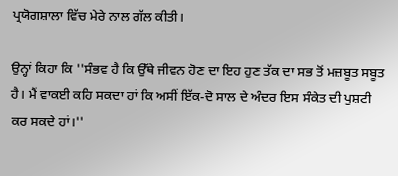ਪ੍ਰਯੋਗਸ਼ਾਲਾ ਵਿੱਚ ਮੇਰੇ ਨਾਲ ਗੱਲ ਕੀਤੀ।

ਉਨ੍ਹਾਂ ਕਿਹਾ ਕਿ ''ਸੰਭਵ ਹੈ ਕਿ ਉੱਥੇ ਜੀਵਨ ਹੋਣ ਦਾ ਇਹ ਹੁਣ ਤੱਕ ਦਾ ਸਭ ਤੋਂ ਮਜ਼ਬੂਤ ਸਬੂਤ ਹੈ। ਮੈਂ ਵਾਕਈ ਕਹਿ ਸਕਦਾ ਹਾਂ ਕਿ ਅਸੀਂ ਇੱਕ-ਦੋ ਸਾਲ ਦੇ ਅੰਦਰ ਇਸ ਸੰਕੇਤ ਦੀ ਪੁਸ਼ਟੀ ਕਰ ਸਕਦੇ ਹਾਂ।''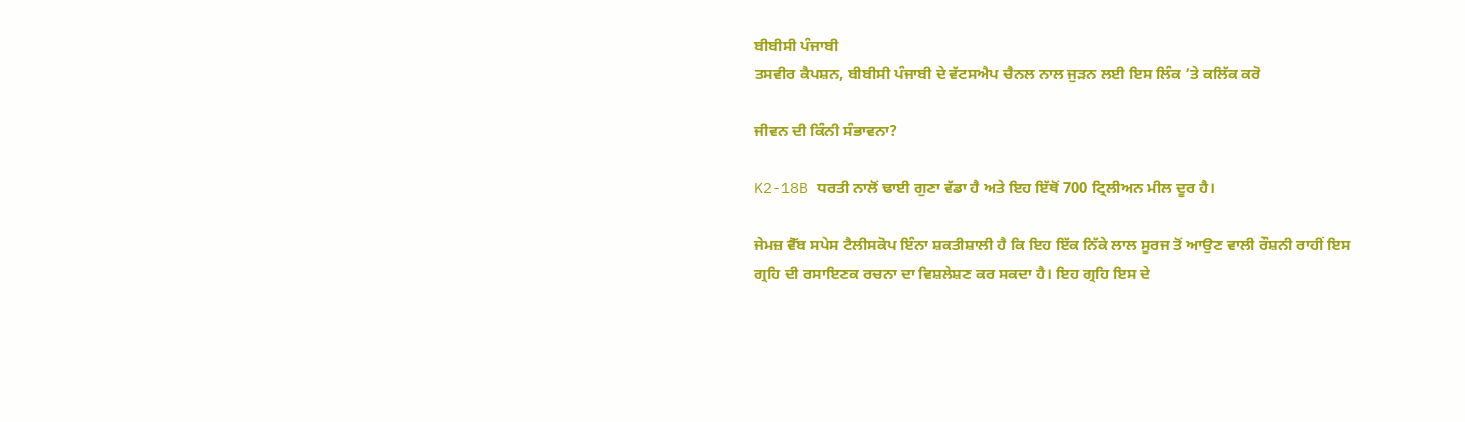ਬੀਬੀਸੀ ਪੰਜਾਬੀ
ਤਸਵੀਰ ਕੈਪਸ਼ਨ, ਬੀਬੀਸੀ ਪੰਜਾਬੀ ਦੇ ਵੱਟਸਐਪ ਚੈਨਲ ਨਾਲ ਜੁੜਨ ਲਈ ਇਸ ਲਿੰਕ ’ਤੇ ਕਲਿੱਕ ਕਰੋ

ਜੀਵਨ ਦੀ ਕਿੰਨੀ ਸੰਭਾਵਨਾ?

K2-18B ਧਰਤੀ ਨਾਲੋਂ ਢਾਈ ਗੁਣਾ ਵੱਡਾ ਹੈ ਅਤੇ ਇਹ ਇੱਥੋਂ 700 ਟ੍ਰਿਲੀਅਨ ਮੀਲ ਦੂਰ ਹੈ।

ਜੇਮਜ਼ ਵੈੱਬ ਸਪੇਸ ਟੈਲੀਸਕੋਪ ਇੰਨਾ ਸ਼ਕਤੀਸ਼ਾਲੀ ਹੈ ਕਿ ਇਹ ਇੱਕ ਨਿੱਕੇ ਲਾਲ ਸੂਰਜ ਤੋਂ ਆਉਣ ਵਾਲੀ ਰੌਸ਼ਨੀ ਰਾਹੀਂ ਇਸ ਗ੍ਰਹਿ ਦੀ ਰਸਾਇਣਕ ਰਚਨਾ ਦਾ ਵਿਸ਼ਲੇਸ਼ਣ ਕਰ ਸਕਦਾ ਹੈ। ਇਹ ਗ੍ਰਹਿ ਇਸ ਦੇ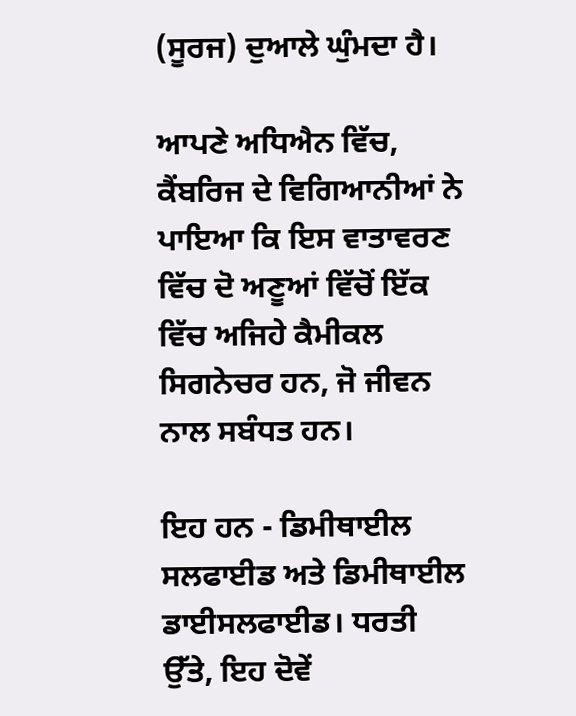(ਸੂਰਜ) ਦੁਆਲੇ ਘੁੰਮਦਾ ਹੈ।

ਆਪਣੇ ਅਧਿਐਨ ਵਿੱਚ, ਕੈਂਬਰਿਜ ਦੇ ਵਿਗਿਆਨੀਆਂ ਨੇ ਪਾਇਆ ਕਿ ਇਸ ਵਾਤਾਵਰਣ ਵਿੱਚ ਦੋ ਅਣੂਆਂ ਵਿੱਚੋਂ ਇੱਕ ਵਿੱਚ ਅਜਿਹੇ ਕੈਮੀਕਲ ਸਿਗਨੇਚਰ ਹਨ, ਜੋ ਜੀਵਨ ਨਾਲ ਸਬੰਧਤ ਹਨ।

ਇਹ ਹਨ - ਡਿਮੀਥਾਈਲ ਸਲਫਾਈਡ ਅਤੇ ਡਿਮੀਥਾਈਲ ਡਾਈਸਲਫਾਈਡ। ਧਰਤੀ ਉੱਤੇ, ਇਹ ਦੋਵੇਂ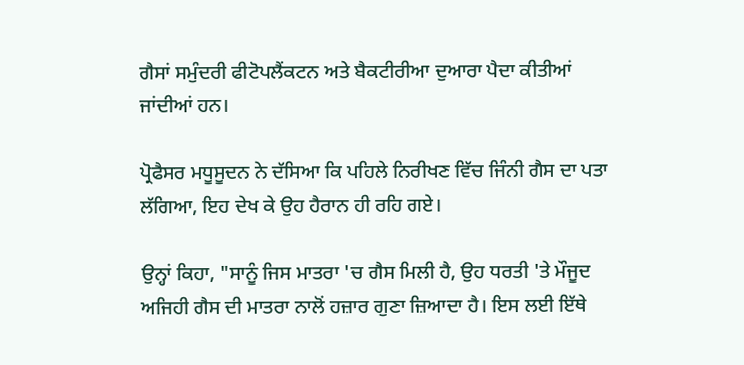ਗੈਸਾਂ ਸਮੁੰਦਰੀ ਫੀਟੋਪਲੈਂਕਟਨ ਅਤੇ ਬੈਕਟੀਰੀਆ ਦੁਆਰਾ ਪੈਦਾ ਕੀਤੀਆਂ ਜਾਂਦੀਆਂ ਹਨ।

ਪ੍ਰੋਫੈਸਰ ਮਧੂਸੂਦਨ ਨੇ ਦੱਸਿਆ ਕਿ ਪਹਿਲੇ ਨਿਰੀਖਣ ਵਿੱਚ ਜਿੰਨੀ ਗੈਸ ਦਾ ਪਤਾ ਲੱਗਿਆ, ਇਹ ਦੇਖ ਕੇ ਉਹ ਹੈਰਾਨ ਹੀ ਰਹਿ ਗਏ।

ਉਨ੍ਹਾਂ ਕਿਹਾ, "ਸਾਨੂੰ ਜਿਸ ਮਾਤਰਾ 'ਚ ਗੈਸ ਮਿਲੀ ਹੈ, ਉਹ ਧਰਤੀ 'ਤੇ ਮੌਜੂਦ ਅਜਿਹੀ ਗੈਸ ਦੀ ਮਾਤਰਾ ਨਾਲੋਂ ਹਜ਼ਾਰ ਗੁਣਾ ਜ਼ਿਆਦਾ ਹੈ। ਇਸ ਲਈ ਇੱਥੇ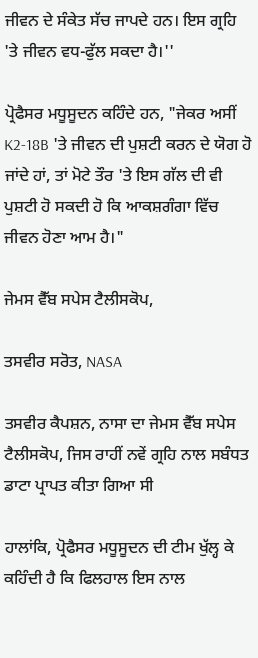ਜੀਵਨ ਦੇ ਸੰਕੇਤ ਸੱਚ ਜਾਪਦੇ ਹਨ। ਇਸ ਗ੍ਰਹਿ 'ਤੇ ਜੀਵਨ ਵਧ-ਫੁੱਲ ਸਕਦਾ ਹੈ।''

ਪ੍ਰੋਫੈਸਰ ਮਧੂਸੂਦਨ ਕਹਿੰਦੇ ਹਨ, "ਜੇਕਰ ਅਸੀਂ K2-18B 'ਤੇ ਜੀਵਨ ਦੀ ਪੁਸ਼ਟੀ ਕਰਨ ਦੇ ਯੋਗ ਹੋ ਜਾਂਦੇ ਹਾਂ, ਤਾਂ ਮੋਟੇ ਤੌਰ 'ਤੇ ਇਸ ਗੱਲ ਦੀ ਵੀ ਪੁਸ਼ਟੀ ਹੋ ਸਕਦੀ ਹੋ ਕਿ ਆਕਸ਼ਗੰਗਾ ਵਿੱਚ ਜੀਵਨ ਹੋਣਾ ਆਮ ਹੈ।"

ਜੇਮਸ ਵੈੱਬ ਸਪੇਸ ਟੈਲੀਸਕੋਪ,

ਤਸਵੀਰ ਸਰੋਤ, NASA

ਤਸਵੀਰ ਕੈਪਸ਼ਨ, ਨਾਸਾ ਦਾ ਜੇਮਸ ਵੈੱਬ ਸਪੇਸ ਟੈਲੀਸਕੋਪ, ਜਿਸ ਰਾਹੀਂ ਨਵੇਂ ਗ੍ਰਹਿ ਨਾਲ ਸਬੰਧਤ ਡਾਟਾ ਪ੍ਰਾਪਤ ਕੀਤਾ ਗਿਆ ਸੀ

ਹਾਲਾਂਕਿ, ਪ੍ਰੋਫੈਸਰ ਮਧੂਸੂਦਨ ਦੀ ਟੀਮ ਖੁੱਲ੍ਹ ਕੇ ਕਹਿੰਦੀ ਹੈ ਕਿ ਫਿਲਹਾਲ ਇਸ ਨਾਲ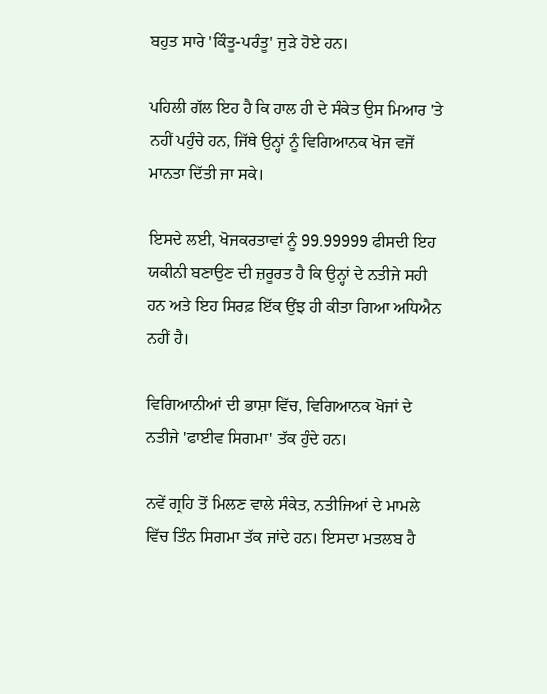ਬਹੁਤ ਸਾਰੇ 'ਕਿੰਤੂ-ਪਰੰਤੂ' ਜੁੜੇ ਹੋਏ ਹਨ।

ਪਹਿਲੀ ਗੱਲ ਇਹ ਹੈ ਕਿ ਹਾਲ ਹੀ ਦੇ ਸੰਕੇਤ ਉਸ ਮਿਆਰ 'ਤੇ ਨਹੀਂ ਪਹੁੰਚੇ ਹਨ, ਜਿੱਥੇ ਉਨ੍ਹਾਂ ਨੂੰ ਵਿਗਿਆਨਕ ਖੋਜ ਵਜੋਂ ਮਾਨਤਾ ਦਿੱਤੀ ਜਾ ਸਕੇ।

ਇਸਦੇ ਲਈ, ਖੋਜਕਰਤਾਵਾਂ ਨੂੰ 99.99999 ਫੀਸਦੀ ਇਹ ਯਕੀਨੀ ਬਣਾਉਣ ਦੀ ਜ਼ਰੂਰਤ ਹੈ ਕਿ ਉਨ੍ਹਾਂ ਦੇ ਨਤੀਜੇ ਸਹੀ ਹਨ ਅਤੇ ਇਹ ਸਿਰਫ਼ ਇੱਕ ਉਂਝ ਹੀ ਕੀਤਾ ਗਿਆ ਅਧਿਐਨ ਨਹੀਂ ਹੈ।

ਵਿਗਿਆਨੀਆਂ ਦੀ ਭਾਸ਼ਾ ਵਿੱਚ, ਵਿਗਿਆਨਕ ਖੋਜਾਂ ਦੇ ਨਤੀਜੇ 'ਫਾਈਵ ਸਿਗਮਾ' ਤੱਕ ਹੁੰਦੇ ਹਨ।

ਨਵੇਂ ਗ੍ਰਹਿ ਤੋਂ ਮਿਲਣ ਵਾਲੇ ਸੰਕੇਤ, ਨਤੀਜਿਆਂ ਦੇ ਮਾਮਲੇ ਵਿੱਚ ਤਿੰਨ ਸਿਗਮਾ ਤੱਕ ਜਾਂਦੇ ਹਨ। ਇਸਦਾ ਮਤਲਬ ਹੈ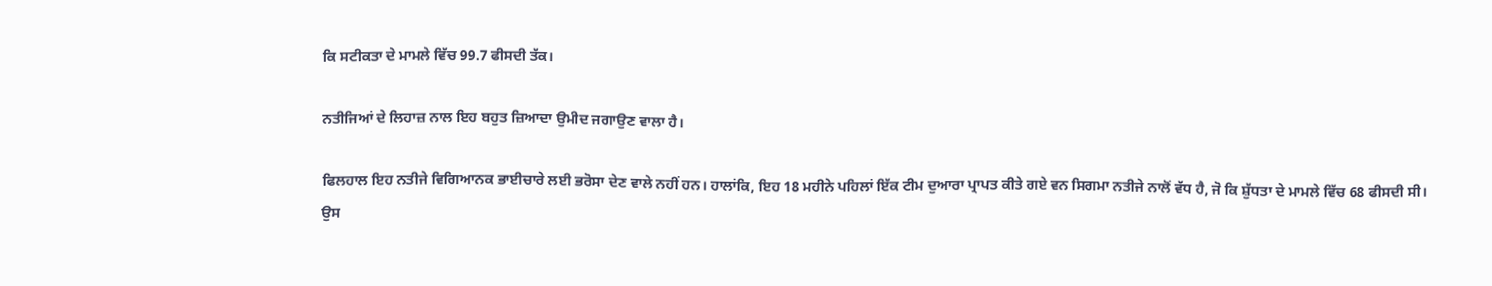ਕਿ ਸਟੀਕਤਾ ਦੇ ਮਾਮਲੇ ਵਿੱਚ 99.7 ਫੀਸਦੀ ਤੱਕ।

ਨਤੀਜਿਆਂ ਦੇ ਲਿਹਾਜ਼ ਨਾਲ ਇਹ ਬਹੁਤ ਜ਼ਿਆਦਾ ਉਮੀਦ ਜਗਾਉਣ ਵਾਲਾ ਹੈ।

ਫਿਲਹਾਲ ਇਹ ਨਤੀਜੇ ਵਿਗਿਆਨਕ ਭਾਈਚਾਰੇ ਲਈ ਭਰੋਸਾ ਦੇਣ ਵਾਲੇ ਨਹੀਂ ਹਨ। ਹਾਲਾਂਕਿ, ਇਹ 18 ਮਹੀਨੇ ਪਹਿਲਾਂ ਇੱਕ ਟੀਮ ਦੁਆਰਾ ਪ੍ਰਾਪਤ ਕੀਤੇ ਗਏ ਵਨ ਸਿਗਮਾ ਨਤੀਜੇ ਨਾਲੋਂ ਵੱਧ ਹੈ, ਜੋ ਕਿ ਸ਼ੁੱਧਤਾ ਦੇ ਮਾਮਲੇ ਵਿੱਚ 68 ਫੀਸਦੀ ਸੀ। ਉਸ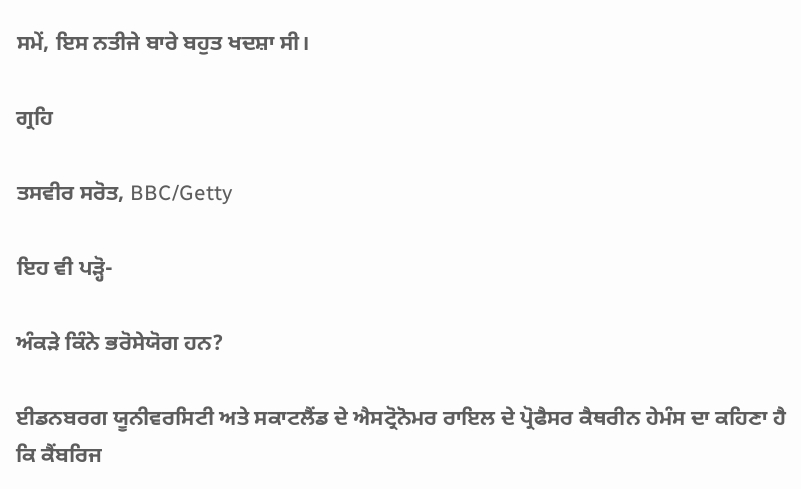ਸਮੇਂ, ਇਸ ਨਤੀਜੇ ਬਾਰੇ ਬਹੁਤ ਖਦਸ਼ਾ ਸੀ।

ਗ੍ਰਹਿ

ਤਸਵੀਰ ਸਰੋਤ, BBC/Getty

ਇਹ ਵੀ ਪੜ੍ਹੋ-

ਅੰਕੜੇ ਕਿੰਨੇ ਭਰੋਸੇਯੋਗ ਹਨ?

ਈਡਨਬਰਗ ਯੂਨੀਵਰਸਿਟੀ ਅਤੇ ਸਕਾਟਲੈਂਡ ਦੇ ਐਸਟ੍ਰੋਨੋਮਰ ਰਾਇਲ ਦੇ ਪ੍ਰੋਫੈਸਰ ਕੈਥਰੀਨ ਹੇਮੰਸ ਦਾ ਕਹਿਣਾ ਹੈ ਕਿ ਕੈਂਬਰਿਜ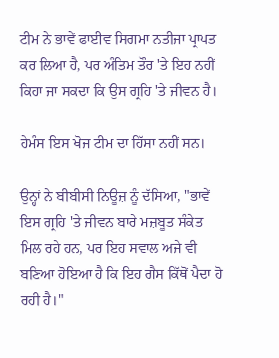ਟੀਮ ਨੇ ਭਾਵੇਂ ਫਾਈਵ ਸਿਗਮਾ ਨਤੀਜਾ ਪ੍ਰਾਪਤ ਕਰ ਲਿਆ ਹੈ, ਪਰ ਅੰਤਿਮ ਤੌਰ 'ਤੇ ਇਹ ਨਹੀਂ ਕਿਹਾ ਜਾ ਸਕਦਾ ਕਿ ਉਸ ਗ੍ਰਹਿ 'ਤੇ ਜੀਵਨ ਹੈ।

ਹੇਮੰਸ ਇਸ ਖੋਜ ਟੀਮ ਦਾ ਹਿੱਸਾ ਨਹੀਂ ਸਨ।

ਉਨ੍ਹਾਂ ਨੇ ਬੀਬੀਸੀ ਨਿਊਜ਼ ਨੂੰ ਦੱਸਿਆ, "ਭਾਵੇਂ ਇਸ ਗ੍ਰਹਿ 'ਤੇ ਜੀਵਨ ਬਾਰੇ ਮਜ਼ਬੂਤ ਸੰਕੇਤ ਮਿਲ ਰਹੇ ਹਨ, ਪਰ ਇਹ ਸਵਾਲ ਅਜੇ ਵੀ ਬਣਿਆ ਹੋਇਆ ਹੈ ਕਿ ਇਹ ਗੈਸ ਕਿੱਥੋਂ ਪੈਦਾ ਹੋ ਰਹੀ ਹੈ।"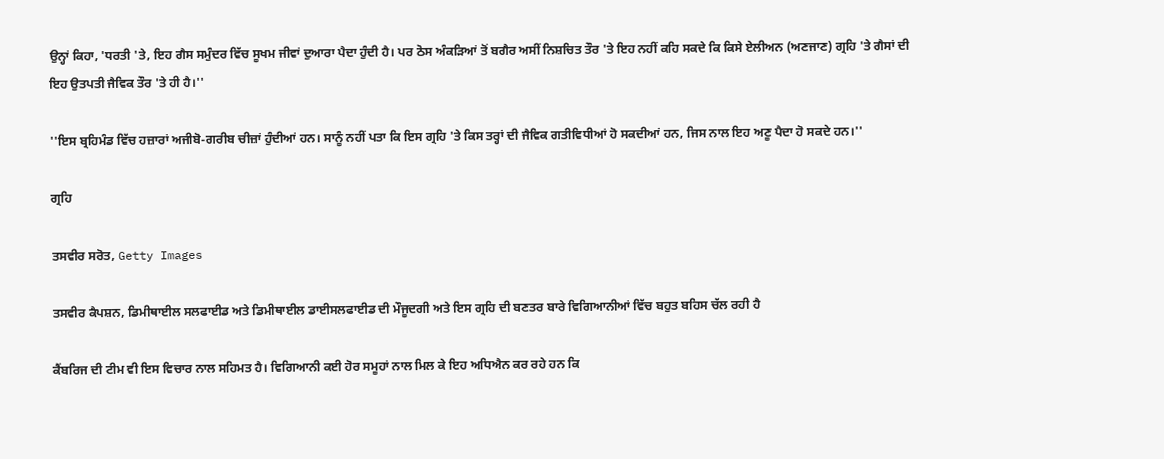ਉਨ੍ਹਾਂ ਕਿਹਾ, 'ਧਰਤੀ 'ਤੇ, ਇਹ ਗੈਸ ਸਮੁੰਦਰ ਵਿੱਚ ਸੂਖਮ ਜੀਵਾਂ ਦੁਆਰਾ ਪੈਦਾ ਹੁੰਦੀ ਹੈ। ਪਰ ਠੋਸ ਅੰਕੜਿਆਂ ਤੋਂ ਬਗੈਰ ਅਸੀਂ ਨਿਸ਼ਚਿਤ ਤੌਰ 'ਤੇ ਇਹ ਨਹੀਂ ਕਹਿ ਸਕਦੇ ਕਿ ਕਿਸੇ ਏਲੀਅਨ (ਅਣਜਾਣ) ਗ੍ਰਹਿ 'ਤੇ ਗੈਸਾਂ ਦੀ ਇਹ ਉਤਪਤੀ ਜੈਵਿਕ ਤੌਰ 'ਤੇ ਹੀ ਹੈ।''

''ਇਸ ਬ੍ਰਹਿਮੰਡ ਵਿੱਚ ਹਜ਼ਾਰਾਂ ਅਜੀਬੋ-ਗਰੀਬ ਚੀਜ਼ਾਂ ਹੁੰਦੀਆਂ ਹਨ। ਸਾਨੂੰ ਨਹੀਂ ਪਤਾ ਕਿ ਇਸ ਗ੍ਰਹਿ 'ਤੇ ਕਿਸ ਤਰ੍ਹਾਂ ਦੀ ਜੈਵਿਕ ਗਤੀਵਿਧੀਆਂ ਹੋ ਸਕਦੀਆਂ ਹਨ, ਜਿਸ ਨਾਲ ਇਹ ਅਣੂ ਪੈਦਾ ਹੋ ਸਕਦੇ ਹਨ।''

ਗ੍ਰਹਿ

ਤਸਵੀਰ ਸਰੋਤ, Getty Images

ਤਸਵੀਰ ਕੈਪਸ਼ਨ, ਡਿਮੀਥਾਈਲ ਸਲਫਾਈਡ ਅਤੇ ਡਿਮੀਥਾਈਲ ਡਾਈਸਲਫਾਈਡ ਦੀ ਮੌਜੂਦਗੀ ਅਤੇ ਇਸ ਗ੍ਰਹਿ ਦੀ ਬਣਤਰ ਬਾਰੇ ਵਿਗਿਆਨੀਆਂ ਵਿੱਚ ਬਹੁਤ ਬਹਿਸ ਚੱਲ ਰਹੀ ਹੈ

ਕੈਂਬਰਿਜ ਦੀ ਟੀਮ ਵੀ ਇਸ ਵਿਚਾਰ ਨਾਲ ਸਹਿਮਤ ਹੈ। ਵਿਗਿਆਨੀ ਕਈ ਹੋਰ ਸਮੂਹਾਂ ਨਾਲ ਮਿਲ ਕੇ ਇਹ ਅਧਿਐਨ ਕਰ ਰਹੇ ਹਨ ਕਿ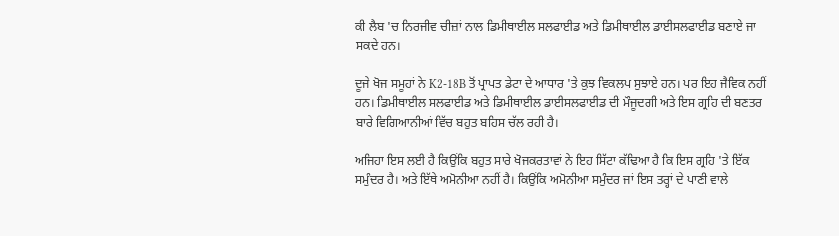ਕੀ ਲੈਬ 'ਚ ਨਿਰਜੀਵ ਚੀਜ਼ਾਂ ਨਾਲ ਡਿਮੀਥਾਈਲ ਸਲਫਾਈਡ ਅਤੇ ਡਿਮੀਥਾਈਲ ਡਾਈਸਲਫਾਈਡ ਬਣਾਏ ਜਾ ਸਕਦੇ ਹਨ।

ਦੂਜੇ ਖੋਜ ਸਮੂਹਾਂ ਨੇ K2-18B ਤੋਂ ਪ੍ਰਾਪਤ ਡੇਟਾ ਦੇ ਆਧਾਰ 'ਤੇ ਕੁਝ ਵਿਕਲਪ ਸੁਝਾਏ ਹਨ। ਪਰ ਇਹ ਜੈਵਿਕ ਨਹੀਂ ਹਨ। ਡਿਮੀਥਾਈਲ ਸਲਫਾਈਡ ਅਤੇ ਡਿਮੀਥਾਈਲ ਡਾਈਸਲਫਾਈਡ ਦੀ ਮੌਜੂਦਗੀ ਅਤੇ ਇਸ ਗ੍ਰਹਿ ਦੀ ਬਣਤਰ ਬਾਰੇ ਵਿਗਿਆਨੀਆਂ ਵਿੱਚ ਬਹੁਤ ਬਹਿਸ ਚੱਲ ਰਹੀ ਹੈ।

ਅਜਿਹਾ ਇਸ ਲਈ ਹੈ ਕਿਉਂਕਿ ਬਹੁਤ ਸਾਰੇ ਖੋਜਕਰਤਾਵਾਂ ਨੇ ਇਹ ਸਿੱਟਾ ਕੱਢਿਆ ਹੈ ਕਿ ਇਸ ਗ੍ਰਹਿ 'ਤੇ ਇੱਕ ਸਮੁੰਦਰ ਹੈ। ਅਤੇ ਇੱਥੇ ਅਮੋਨੀਆ ਨਹੀਂ ਹੈ। ਕਿਉਂਕਿ ਅਮੋਨੀਆ ਸਮੁੰਦਰ ਜਾਂ ਇਸ ਤਰ੍ਹਾਂ ਦੇ ਪਾਣੀ ਵਾਲੇ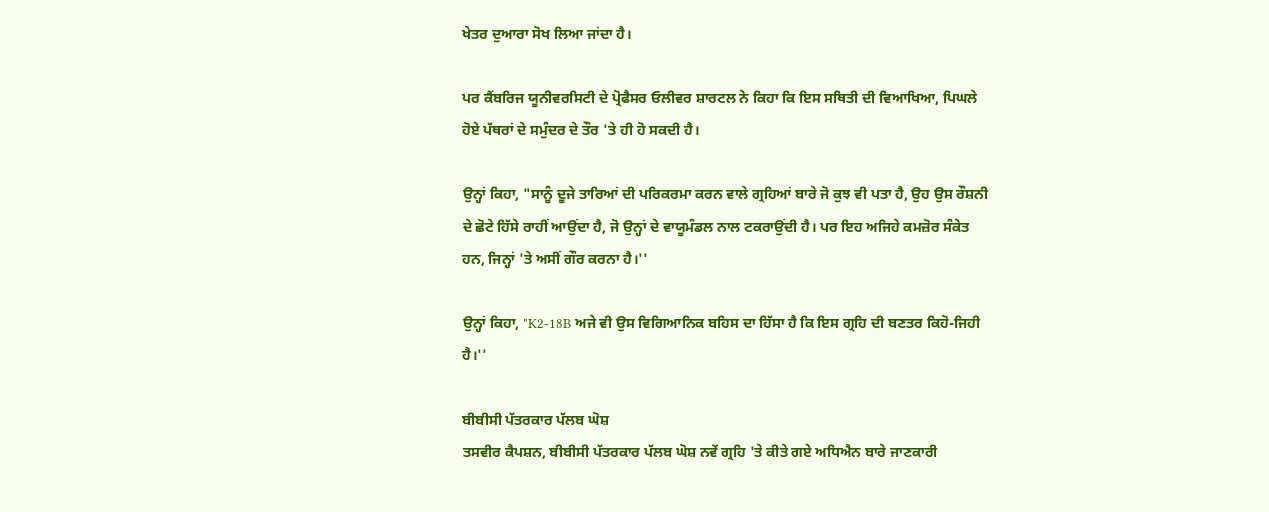ਖੇਤਰ ਦੁਆਰਾ ਸੋਖ ਲਿਆ ਜਾਂਦਾ ਹੈ।

ਪਰ ਕੈਂਬਰਿਜ ਯੂਨੀਵਰਸਿਟੀ ਦੇ ਪ੍ਰੋਫੈਸਰ ਓਲੀਵਰ ਸ਼ਾਰਟਲ ਨੇ ਕਿਹਾ ਕਿ ਇਸ ਸਥਿਤੀ ਦੀ ਵਿਆਖਿਆ, ਪਿਘਲੇ ਹੋਏ ਪੱਥਰਾਂ ਦੇ ਸਮੁੰਦਰ ਦੇ ਤੌਰ 'ਤੇ ਹੀ ਹੋ ਸਕਦੀ ਹੈ।

ਉਨ੍ਹਾਂ ਕਿਹਾ, "ਸਾਨੂੰ ਦੂਜੇ ਤਾਰਿਆਂ ਦੀ ਪਰਿਕਰਮਾ ਕਰਨ ਵਾਲੇ ਗ੍ਰਹਿਆਂ ਬਾਰੇ ਜੋ ਕੁਝ ਵੀ ਪਤਾ ਹੈ, ਉਹ ਉਸ ਰੌਸ਼ਨੀ ਦੇ ਛੋਟੇ ਹਿੱਸੇ ਰਾਹੀਂ ਆਉਂਦਾ ਹੈ, ਜੋ ਉਨ੍ਹਾਂ ਦੇ ਵਾਯੂਮੰਡਲ ਨਾਲ ਟਕਰਾਉਂਦੀ ਹੈ। ਪਰ ਇਹ ਅਜਿਹੇ ਕਮਜ਼ੋਰ ਸੰਕੇਤ ਹਨ, ਜਿਨ੍ਹਾਂ 'ਤੇ ਅਸੀਂ ਗੌਰ ਕਰਨਾ ਹੈ।''

ਉਨ੍ਹਾਂ ਕਿਹਾ, "K2-18B ਅਜੇ ਵੀ ਉਸ ਵਿਗਿਆਨਿਕ ਬਹਿਸ ਦਾ ਹਿੱਸਾ ਹੈ ਕਿ ਇਸ ਗ੍ਰਹਿ ਦੀ ਬਣਤਰ ਕਿਹੋ-ਜਿਹੀ ਹੈ।''

ਬੀਬੀਸੀ ਪੱਤਰਕਾਰ ਪੱਲਬ ਘੋਸ਼
ਤਸਵੀਰ ਕੈਪਸ਼ਨ, ਬੀਬੀਸੀ ਪੱਤਰਕਾਰ ਪੱਲਬ ਘੋਸ਼ ਨਵੇਂ ਗ੍ਰਹਿ 'ਤੇ ਕੀਤੇ ਗਏ ਅਧਿਐਨ ਬਾਰੇ ਜਾਣਕਾਰੀ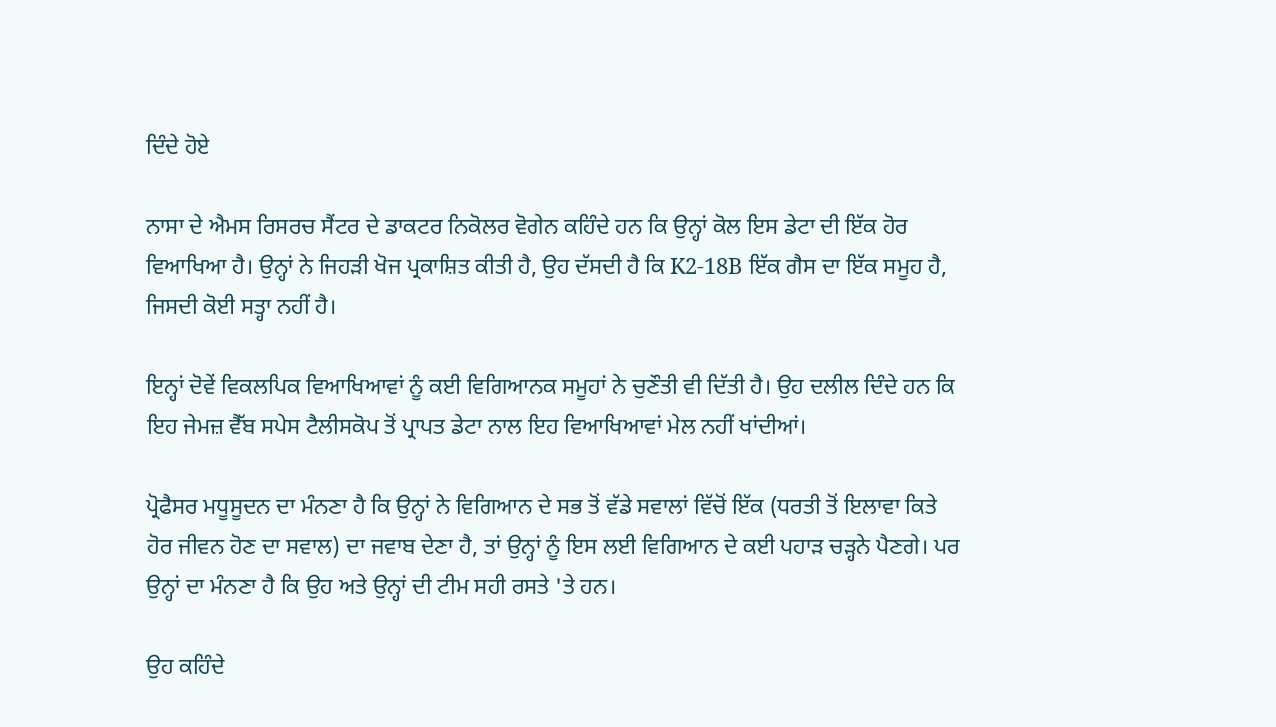ਦਿੰਦੇ ਹੋਏ

ਨਾਸਾ ਦੇ ਐਮਸ ਰਿਸਰਚ ਸੈਂਟਰ ਦੇ ਡਾਕਟਰ ਨਿਕੋਲਰ ਵੋਗੇਨ ਕਹਿੰਦੇ ਹਨ ਕਿ ਉਨ੍ਹਾਂ ਕੋਲ ਇਸ ਡੇਟਾ ਦੀ ਇੱਕ ਹੋਰ ਵਿਆਖਿਆ ਹੈ। ਉਨ੍ਹਾਂ ਨੇ ਜਿਹੜੀ ਖੋਜ ਪ੍ਰਕਾਸ਼ਿਤ ਕੀਤੀ ਹੈ, ਉਹ ਦੱਸਦੀ ਹੈ ਕਿ K2-18B ਇੱਕ ਗੈਸ ਦਾ ਇੱਕ ਸਮੂਹ ਹੈ, ਜਿਸਦੀ ਕੋਈ ਸਤ੍ਹਾ ਨਹੀਂ ਹੈ।

ਇਨ੍ਹਾਂ ਦੋਵੇਂ ਵਿਕਲਪਿਕ ਵਿਆਖਿਆਵਾਂ ਨੂੰ ਕਈ ਵਿਗਿਆਨਕ ਸਮੂਹਾਂ ਨੇ ਚੁਣੌਤੀ ਵੀ ਦਿੱਤੀ ਹੈ। ਉਹ ਦਲੀਲ ਦਿੰਦੇ ਹਨ ਕਿ ਇਹ ਜੇਮਜ਼ ਵੈੱਬ ਸਪੇਸ ਟੈਲੀਸਕੋਪ ਤੋਂ ਪ੍ਰਾਪਤ ਡੇਟਾ ਨਾਲ ਇਹ ਵਿਆਖਿਆਵਾਂ ਮੇਲ ਨਹੀਂ ਖਾਂਦੀਆਂ।

ਪ੍ਰੋਫੈਸਰ ਮਧੂਸੂਦਨ ਦਾ ਮੰਨਣਾ ਹੈ ਕਿ ਉਨ੍ਹਾਂ ਨੇ ਵਿਗਿਆਨ ਦੇ ਸਭ ਤੋਂ ਵੱਡੇ ਸਵਾਲਾਂ ਵਿੱਚੋਂ ਇੱਕ (ਧਰਤੀ ਤੋਂ ਇਲਾਵਾ ਕਿਤੇ ਹੋਰ ਜੀਵਨ ਹੋਣ ਦਾ ਸਵਾਲ) ਦਾ ਜਵਾਬ ਦੇਣਾ ਹੈ, ਤਾਂ ਉਨ੍ਹਾਂ ਨੂੰ ਇਸ ਲਈ ਵਿਗਿਆਨ ਦੇ ਕਈ ਪਹਾੜ ਚੜ੍ਹਨੇ ਪੈਣਗੇ। ਪਰ ਉਨ੍ਹਾਂ ਦਾ ਮੰਨਣਾ ਹੈ ਕਿ ਉਹ ਅਤੇ ਉਨ੍ਹਾਂ ਦੀ ਟੀਮ ਸਹੀ ਰਸਤੇ 'ਤੇ ਹਨ।

ਉਹ ਕਹਿੰਦੇ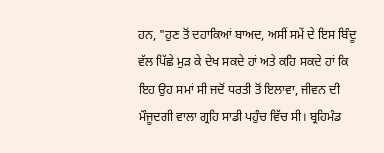ਹਨ, "ਹੁਣ ਤੋਂ ਦਹਾਕਿਆਂ ਬਾਅਦ, ਅਸੀਂ ਸਮੇਂ ਦੇ ਇਸ ਬਿੰਦੂ ਵੱਲ ਪਿੱਛੇ ਮੁੜ ਕੇ ਦੇਖ ਸਕਦੇ ਹਾਂ ਅਤੇ ਕਹਿ ਸਕਦੇ ਹਾਂ ਕਿ ਇਹ ਉਹ ਸਮਾਂ ਸੀ ਜਦੋਂ ਧਰਤੀ ਤੋਂ ਇਲਾਵਾ, ਜੀਵਨ ਦੀ ਮੌਜੂਦਗੀ ਵਾਲਾ ਗ੍ਰਹਿ ਸਾਡੀ ਪਹੁੰਚ ਵਿੱਚ ਸੀ। ਬ੍ਰਹਿਮੰਡ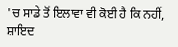'ਚ ਸਾਡੇ ਤੋਂ ਇਲਾਵਾ ਵੀ ਕੋਈ ਹੈ ਕਿ ਨਹੀਂ, ਸ਼ਾਇਦ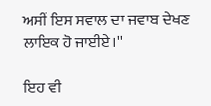ਅਸੀਂ ਇਸ ਸਵਾਲ ਦਾ ਜਵਾਬ ਦੇਖਣ ਲਾਇਕ ਹੋ ਜਾਈਏ।''

ਇਹ ਵੀ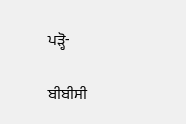ਪੜ੍ਹੋ-

ਬੀਬੀਸੀ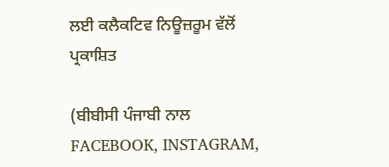ਲਈ ਕਲੈਕਟਿਵ ਨਿਊਜ਼ਰੂਮ ਵੱਲੋਂ ਪ੍ਰਕਾਸ਼ਿਤ

(ਬੀਬੀਸੀ ਪੰਜਾਬੀ ਨਾਲ FACEBOOK, INSTAGRAM,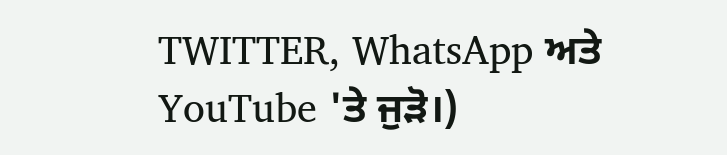TWITTER, WhatsApp ਅਤੇ YouTube 'ਤੇ ਜੁੜੋ।)